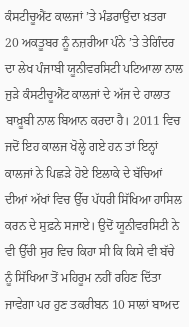ਕੰਸਟੀਚੂਐਂਟ ਕਾਲਜਾਂ ’ਤੇ ਮੰਡਰਾਉਂਦਾ ਖ਼ਤਰਾ
20 ਅਕਤੂਬਰ ਨੂੰ ਨਜ਼ਰੀਆ ਪੰਨੇ ’ਤੇ ਤੇਗਿੰਦਰ ਦਾ ਲੇਖ ਪੰਜਾਬੀ ਯੂਨੀਵਰਸਿਟੀ ਪਟਿਆਲਾ ਨਾਲ ਜੁੜੇ ਕੰਸਟੀਚੂਐਂਟ ਕਾਲਜਾਂ ਦੇ ਅੱਜ ਦੇ ਹਾਲਾਤ ਬਾਖ਼ੂਬੀ ਨਾਲ ਬਿਆਨ ਕਰਦਾ ਹੈ। 2011 ਵਿਚ ਜਦੋਂ ਇਹ ਕਾਲਜ ਖੋਲ੍ਹੇ ਗਏ ਹਨ ਤਾਂ ਇਨ੍ਹਾਂ ਕਾਲਜਾਂ ਨੇ ਪਿਛੜੇ ਹੋਏ ਇਲਾਕੇ ਦੇ ਬੱਚਿਆਂ ਦੀਆਂ ਅੱਖਾਂ ਵਿਚ ਉੱਚ ਪੱਧਰੀ ਸਿੱਖਿਆ ਹਾਸਿਲ ਕਰਨ ਦੇ ਸੁਫ਼ਨੇ ਸਜਾਏ। ਉਦੋਂ ਯੂਨੀਵਰਸਿਟੀ ਨੇ ਵੀ ਉੱਚੀ ਸੁਰ ਵਿਚ ਕਿਹਾ ਸੀ ਕਿ ਕਿਸੇ ਵੀ ਬੱਚੇ ਨੂੰ ਸਿੱਖਿਆ ਤੋਂ ਮਹਿਰੂਮ ਨਹੀਂ ਰਹਿਣ ਦਿੱਤਾ ਜਾਵੇਗਾ ਪਰ ਹੁਣ ਤਕਰੀਬਨ 10 ਸਾਲਾਂ ਬਾਅਦ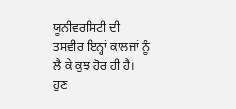ਯੂਨੀਵਰਸਿਟੀ ਦੀ ਤਸਵੀਰ ਇਨ੍ਹਾਂ ਕਾਲਜਾਂ ਨੂੰ ਲੈ ਕੇ ਕੁਝ ਹੋਰ ਹੀ ਹੈ। ਹੁਣ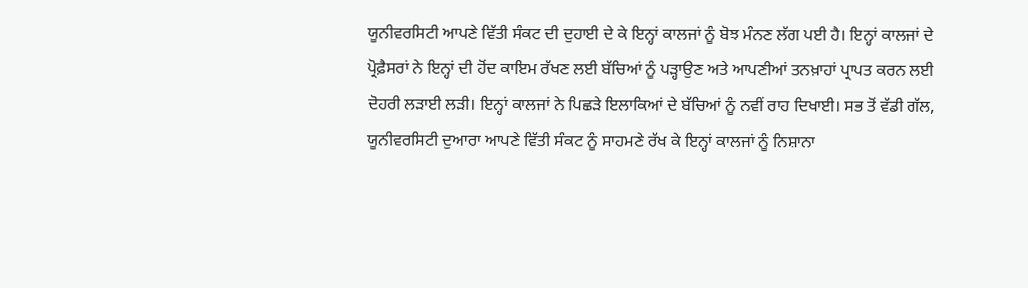ਯੂਨੀਵਰਸਿਟੀ ਆਪਣੇ ਵਿੱਤੀ ਸੰਕਟ ਦੀ ਦੁਹਾਈ ਦੇ ਕੇ ਇਨ੍ਹਾਂ ਕਾਲਜਾਂ ਨੂੰ ਬੋਝ ਮੰਨਣ ਲੱਗ ਪਈ ਹੈ। ਇਨ੍ਹਾਂ ਕਾਲਜਾਂ ਦੇ ਪ੍ਰੋਫ਼ੈਸਰਾਂ ਨੇ ਇਨ੍ਹਾਂ ਦੀ ਹੋਂਦ ਕਾਇਮ ਰੱਖਣ ਲਈ ਬੱਚਿਆਂ ਨੂੰ ਪੜ੍ਹਾਉਣ ਅਤੇ ਆਪਣੀਆਂ ਤਨਖ਼ਾਹਾਂ ਪ੍ਰਾਪਤ ਕਰਨ ਲਈ ਦੋਹਰੀ ਲੜਾਈ ਲੜੀ। ਇਨ੍ਹਾਂ ਕਾਲਜਾਂ ਨੇ ਪਿਛੜੇ ਇਲਾਕਿਆਂ ਦੇ ਬੱਚਿਆਂ ਨੂੰ ਨਵੀਂ ਰਾਹ ਦਿਖਾਈ। ਸਭ ਤੋਂ ਵੱਡੀ ਗੱਲ, ਯੂਨੀਵਰਸਿਟੀ ਦੁਆਰਾ ਆਪਣੇ ਵਿੱਤੀ ਸੰਕਟ ਨੂੰ ਸਾਹਮਣੇ ਰੱਖ ਕੇ ਇਨ੍ਹਾਂ ਕਾਲਜਾਂ ਨੂੰ ਨਿਸ਼ਾਨਾ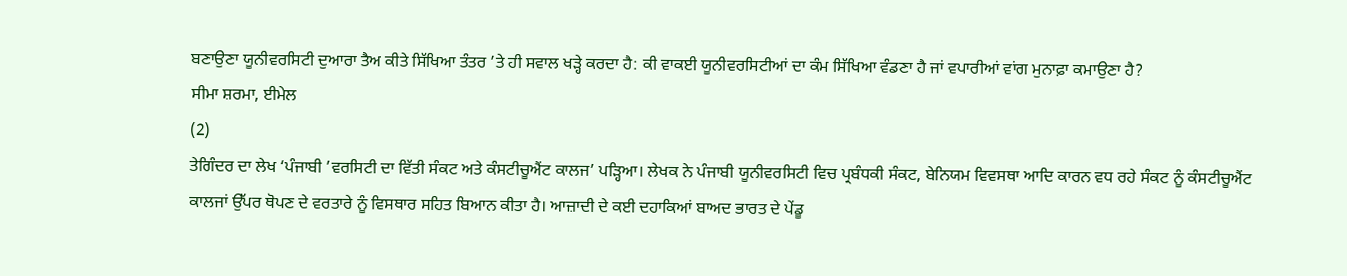ਬਣਾਉਣਾ ਯੂਨੀਵਰਸਿਟੀ ਦੁਆਰਾ ਤੈਅ ਕੀਤੇ ਸਿੱਖਿਆ ਤੰਤਰ ’ਤੇ ਹੀ ਸਵਾਲ ਖੜ੍ਹੇ ਕਰਦਾ ਹੈ: ਕੀ ਵਾਕਈ ਯੂਨੀਵਰਸਿਟੀਆਂ ਦਾ ਕੰਮ ਸਿੱਖਿਆ ਵੰਡਣਾ ਹੈ ਜਾਂ ਵਪਾਰੀਆਂ ਵਾਂਗ ਮੁਨਾਫ਼ਾ ਕਮਾਉਣਾ ਹੈ?
ਸੀਮਾ ਸ਼ਰਮਾ, ਈਮੇਲ
(2)
ਤੇਗਿੰਦਰ ਦਾ ਲੇਖ ‘ਪੰਜਾਬੀ ’ਵਰਸਿਟੀ ਦਾ ਵਿੱਤੀ ਸੰਕਟ ਅਤੇ ਕੰਸਟੀਚੂਐਂਟ ਕਾਲਜ’ ਪੜ੍ਹਿਆ। ਲੇਖਕ ਨੇ ਪੰਜਾਬੀ ਯੂਨੀਵਰਸਿਟੀ ਵਿਚ ਪ੍ਰਬੰਧਕੀ ਸੰਕਟ, ਬੇਨਿਯਮ ਵਿਵਸਥਾ ਆਦਿ ਕਾਰਨ ਵਧ ਰਹੇ ਸੰਕਟ ਨੂੰ ਕੰਸਟੀਚੂਐਂਟ ਕਾਲਜਾਂ ਉੱਪਰ ਥੋਪਣ ਦੇ ਵਰਤਾਰੇ ਨੂੰ ਵਿਸਥਾਰ ਸਹਿਤ ਬਿਆਨ ਕੀਤਾ ਹੈ। ਆਜ਼ਾਦੀ ਦੇ ਕਈ ਦਹਾਕਿਆਂ ਬਾਅਦ ਭਾਰਤ ਦੇ ਪੇਂਡੂ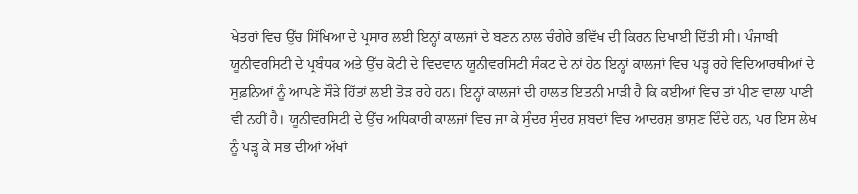ਖੇਤਰਾਂ ਵਿਚ ਉੱਚ ਸਿੱਖਿਆ ਦੇ ਪ੍ਰਸਾਰ ਲਈ ਇਨ੍ਹਾਂ ਕਾਲਜਾਂ ਦੇ ਬਣਨ ਨਾਲ ਚੰਗੇਰੇ ਭਵਿੱਖ ਦੀ ਕਿਰਨ ਦਿਖਾਈ ਦਿੱਤੀ ਸੀ। ਪੰਜਾਬੀ ਯੂਨੀਵਰਸਿਟੀ ਦੇ ਪ੍ਰਬੰਧਕ ਅਤੇ ਉੱਚ ਕੋਟੀ ਦੇ ਵਿਦਵਾਨ ਯੂਨੀਵਰਸਿਟੀ ਸੰਕਟ ਦੇ ਨਾਂ ਹੇਠ ਇਨ੍ਹਾਂ ਕਾਲਜਾਂ ਵਿਚ ਪੜ੍ਹ ਰਹੇ ਵਿਦਿਆਰਥੀਆਂ ਦੇ ਸੁਫ਼ਨਿਆਂ ਨੂੰ ਆਪਣੇ ਸੌੜੇ ਹਿੱਤਾਂ ਲਈ ਤੋੜ ਰਹੇ ਹਨ। ਇਨ੍ਹਾਂ ਕਾਲਜਾਂ ਦੀ ਹਾਲਤ ਇਤਨੀ ਮਾੜੀ ਹੈ ਕਿ ਕਈਆਂ ਵਿਚ ਤਾਂ ਪੀਣ ਵਾਲਾ ਪਾਣੀ ਵੀ ਨਹੀਂ ਹੈ। ਯੂਨੀਵਰਸਿਟੀ ਦੇ ਉੱਚ ਅਧਿਕਾਰੀ ਕਾਲਜਾਂ ਵਿਚ ਜਾ ਕੇ ਸੁੰਦਰ ਸੁੰਦਰ ਸ਼ਬਦਾਂ ਵਿਚ ਆਦਰਸ਼ ਭਾਸ਼ਣ ਦਿੰਦੇ ਹਨ, ਪਰ ਇਸ ਲੇਖ ਨੂੰ ਪੜ੍ਹ ਕੇ ਸਭ ਦੀਆਂ ਅੱਖਾਂ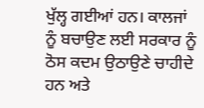ਖੁੱਲ੍ਹ ਗਈਆਂ ਹਨ। ਕਾਲਜਾਂ ਨੂੰ ਬਚਾਉਣ ਲਈ ਸਰਕਾਰ ਨੂੰ ਠੋਸ ਕਦਮ ਉਠਾਉਣੇ ਚਾਹੀਦੇ ਹਨ ਅਤੇ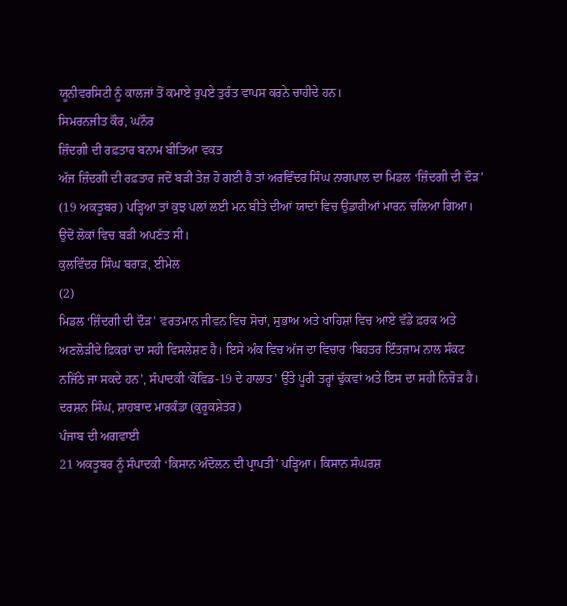ਯੂਨੀਵਰਸਿਟੀ ਨੂੰ ਕਾਲਜਾਂ ਤੋਂ ਕਮਾਏ ਰੁਪਏ ਤੁਰੰਤ ਵਾਪਸ ਕਰਨੇ ਚਾਹੀਦੇ ਹਨ।
ਸਿਮਰਨਜੀਤ ਕੌਰ, ਘਨੌਰ
ਜ਼ਿੰਦਗੀ ਦੀ ਰਫ਼ਤਾਰ ਬਨਾਮ ਬੀਤਿਆ ਵਕਤ
ਅੱਜ ਜ਼ਿੰਦਗੀ ਦੀ ਰਫ਼ਤਾਰ ਜਦੋਂ ਬੜੀ ਤੇਜ਼ ਹੋ ਗਈ ਹੈ ਤਾਂ ਅਰਵਿੰਦਰ ਸਿੰਘ ਨਾਗਪਾਲ ਦਾ ਮਿਡਲ ‘ਜ਼ਿੰਦਗੀ ਦੀ ਦੌੜ’ (19 ਅਕਤੂਬਰ) ਪੜ੍ਹਿਆ ਤਾਂ ਕੁਝ ਪਲਾਂ ਲਈ ਮਨ ਬੀਤੇ ਦੀਆਂ ਯਾਦਾਂ ਵਿਚ ਉਡਾਰੀਆਂ ਮਾਰਨ ਚਲਿਆ ਗਿਆ। ਉਦੋਂ ਲੋਕਾਂ ਵਿਚ ਬੜੀ ਅਪਣੱਤ ਸੀ।
ਕੁਲਵਿੰਦਰ ਸਿੰਘ ਬਰਾੜ, ਈਮੇਲ
(2)
ਮਿਡਲ ‘ਜ਼ਿੰਦਗੀ ਦੀ ਦੌੜ’ ਵਰਤਮਾਨ ਜੀਵਨ ਵਿਚ ਸੋਚਾਂ, ਸੁਭਾਅ ਅਤੇ ਖਾਹਿਸ਼ਾਂ ਵਿਚ ਆਏ ਵੱਡੇ ਫ਼ਰਕ ਅਤੇ ਅਣਲੋੜੀਂਦੇ ਫ਼ਿਕਰਾਂ ਦਾ ਸਹੀ ਵਿਸਲੇਸ਼ਣ ਹੈ। ਇਸੇ ਅੰਕ ਵਿਚ ਅੱਜ ਦਾ ਵਿਚਾਰ ‘ਬਿਹਤਰ ਇੰਤਜ਼ਾਮ ਨਾਲ ਸੰਕਟ ਨਜਿੱਠੇ ਜਾ ਸਕਦੇ ਹਨ’, ਸੰਪਾਦਕੀ ‘ਕੋਵਿਡ-19 ਦੇ ਹਾਲਾਤ’ ਉੱਤੇ ਪੂਰੀ ਤਰ੍ਹਾਂ ਢੁੱਕਵਾਂ ਅਤੇ ਇਸ ਦਾ ਸਹੀ ਨਿਚੋੜ ਹੈ।
ਦਰਸ਼ਨ ਸਿੰਘ, ਸ਼ਾਹਬਾਦ ਮਾਰਕੰਡਾ (ਕੁਰੂਕਸ਼ੇਤਰ)
ਪੰਜਾਬ ਦੀ ਅਗਵਾਈ
21 ਅਕਤੂਬਰ ਨੂੰ ਸੰਪਾਦਕੀ ‘ਕਿਸਾਨ ਅੰਦੋਲਨ ਦੀ ਪ੍ਰਾਪਤੀ’ ਪੜ੍ਹਿਆ। ਕਿਸਾਨ ਸੰਘਰਸ਼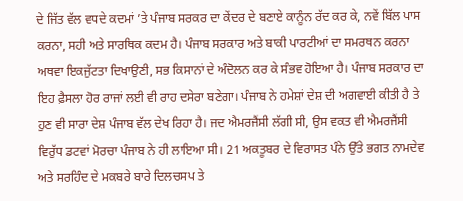ਦੇ ਜਿੱਤ ਵੱਲ ਵਧਦੇ ਕਦਮਾਂ ’ਤੇ ਪੰਜਾਬ ਸਰਕਰ ਦਾ ਕੇਂਦਰ ਦੇ ਬਣਾਏ ਕਾਨੂੰਨ ਰੱਦ ਕਰ ਕੇ, ਨਵੇਂ ਬਿੱਲ ਪਾਸ ਕਰਨਾ, ਸਹੀ ਅਤੇ ਸਾਰਥਿਕ ਕਦਮ ਹੈ। ਪੰਜਾਬ ਸਰਕਾਰ ਅਤੇ ਬਾਕੀ ਪਾਰਟੀਆਂ ਦਾ ਸਮਰਥਨ ਕਰਨਾ ਅਥਵਾ ਇਕਜੁੱਟਤਾ ਦਿਖਾਉਣੀ, ਸਭ ਕਿਸਾਨਾਂ ਦੇ ਅੰਦੋਲਨ ਕਰ ਕੇ ਸੰਭਵ ਹੋਇਆ ਹੈ। ਪੰਜਾਬ ਸਰਕਾਰ ਦਾ ਇਹ ਫ਼ੈਸਲਾ ਹੋਰ ਰਾਜਾਂ ਲਈ ਵੀ ਰਾਹ ਦਸੇਰਾ ਬਣੇਗਾ। ਪੰਜਾਬ ਨੇ ਹਮੇਸ਼ਾਂ ਦੇਸ਼ ਦੀ ਅਗਵਾਈ ਕੀਤੀ ਹੈ ਤੇ ਹੁਣ ਵੀ ਸਾਰਾ ਦੇਸ਼ ਪੰਜਾਬ ਵੱਲ ਦੇਖ ਰਿਹਾ ਹੈ। ਜਦ ਐਮਰਜੈਂਸੀ ਲੱਗੀ ਸੀ, ਉਸ ਵਕਤ ਵੀ ਐਮਰਜੈਂਸੀ ਵਿਰੁੱਧ ਡਟਵਾਂ ਮੋਰਚਾ ਪੰਜਾਬ ਨੇ ਹੀ ਲਾਇਆ ਸੀ। 21 ਅਕਤੂਬਰ ਦੇ ਵਿਰਾਸਤ ਪੰਨੇ ਉੱਤੇ ਭਗਤ ਨਾਮਦੇਵ ਅਤੇ ਸਰਹਿੰਦ ਦੇ ਮਕਬਰੇ ਬਾਰੇ ਦਿਲਚਸਪ ਤੇ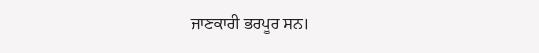ਜਾਣਕਾਰੀ ਭਰਪੂਰ ਸਨ।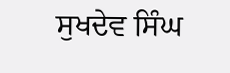ਸੁਖਦੇਵ ਸਿੰਘ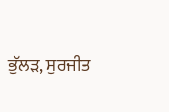ਭੁੱਲੜ, ਸੁਰਜੀਤ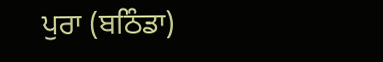ਪੁਰਾ (ਬਠਿੰਡਾ)